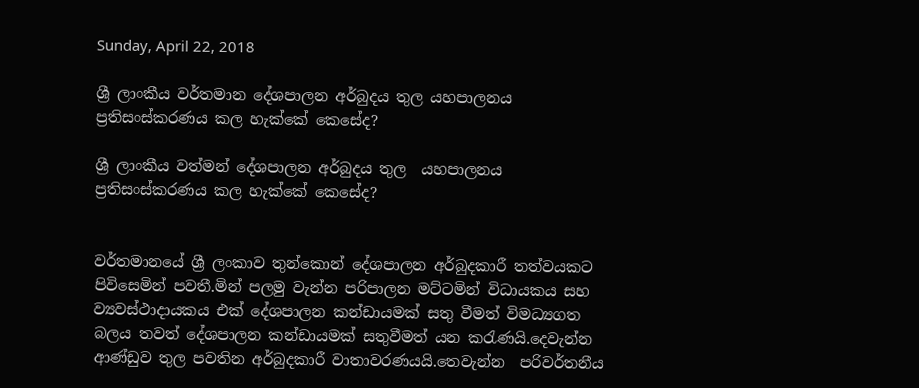Sunday, April 22, 2018

ශ්‍රී ලාංකීය වර්තමාන දේශපාලන අර්බුදය තුල යහපාලනය ප්‍රතිසංස්කරණය කල හැක්කේ කෙසේද?

ශ්‍රී ලාංකීය වත්මන් දේශපාලන අර්බුදය තුල  යහපාලනය  ප්‍රතිසංස්කරණය කල හැක්කේ කෙසේද?


වර්තමානයේ ශ්‍රී ලංකාව තුන්කොන් දේශපාලන අර්බුදකාරී තත්වයකට පිවිසෙමින් පවතී.මින් පලමු වැන්න පරිපාලන මට්ටමින් විධායකය සහ ව්‍යවස්ථාදායකය එක් දේශපාලන කන්ඩායමක් සතු වීමත් විමධ්‍යගත බලය තවත් දේශපාලන කන්ඩායමක් සතුවීමත් යන කරැණයි.දෙවැන්න ආණ්ඩුව තුල පවතින අර්බුදකාරී වාතාවරණයයි.තෙවැන්න  පරිවර්තනීය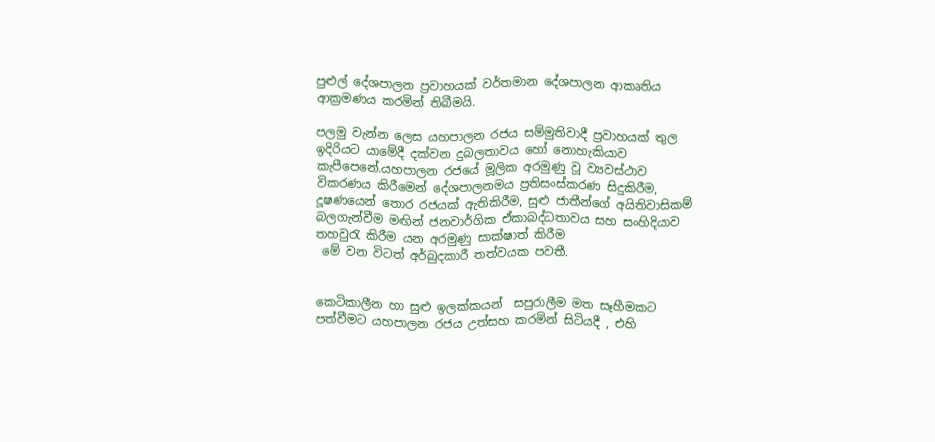පුළුල් දේශපාලන ප්‍රවාහයක් වර්තමාන දේශපාලන ආකෘතිය ආක්‍රමණය කරමින් තිබීමයි.

පලමු වැන්න ලෙස යහපාලන රජය සම්මුතිවාදී ප්‍රවාහයක් තුල ඉදිරියට යාමේදී දක්වන දුබලතාවය හෝ නොහැකියාව කැපීපෙනේ.යහපාලන රජයේ මූලික අරමුණු වූ ව්‍යවස්ථාව විකරණය කිරීමෙන් දේශපාලනමය ප්‍රතිසංස්කරණ සිදුකිරීම, දූෂණයෙන් තොර රජයක් ඇතිකිරීම, සුළු ජාතීන්ගේ අයිතිවාසිකම් බලගැන්වීම මඟින් ජනවාර්ගික ඒකාබද්ධතාවය සහ සංහිදියාව තහවුරැ කිරීම යන අරමුණු සාක්ෂාත් කිරීම
 මේ වන විටත් අර්බුදකාරී තත්වයක පවතී.


කෙටිකාලීන හා සුළු ඉලක්කයන්  සපුරාලීම මත සෑහීමකට පත්වීමට යහපාලන රජය උත්සහ කරමින් සිටියදී , එහි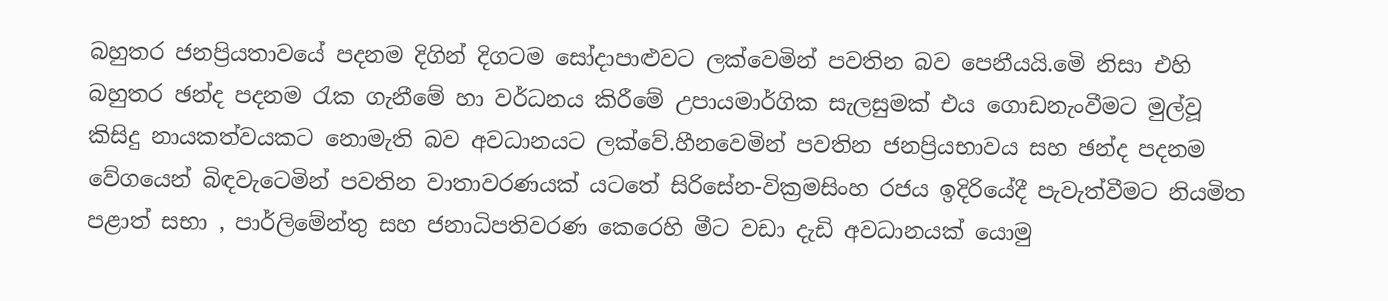බහුතර ජනප්‍රියතාවයේ පදනම දිගින් දිගටම සෝදාපාළුවට ලක්වෙමින් පවතින බව පෙනීයයි.මෙි නිසා එහි බහුතර ඡන්ද පදනම රැක ගැනීමේ හා වර්ධනය කිරීමේ උපායමාර්ගික සැලසුමක් එය ගොඩනැංවීමට මුල්වූ කිසිදු නායකත්වයකට නොමැති බව අවධානයට ලක්වේ.හීනවෙමින් පවතින ජනප්‍රියභාවය සහ ඡන්ද පදනම වේගයෙන් බිඳවැටෙමින් පවතින වාතාවරණයක් යටතේ සිරිසේන-වික්‍රමසිංහ රජය ඉදිරියේදී පැවැත්වීමට නියමිත  පළාත් සභා , පාර්ලිමේන්තු සහ ජනාධිපතිවරණ කෙරෙහි මීට වඩා දැඩි අවධානයක් යොමු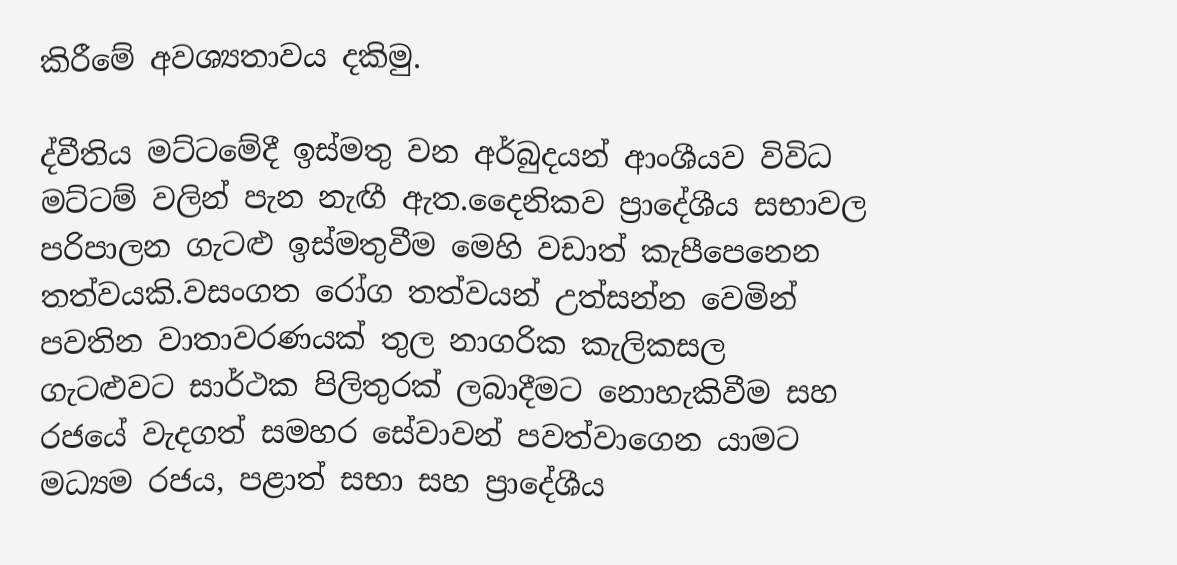කිරීමේ අවශ්‍යතාවය දකිමු.

ද්වීතිය මට්ටමේදී ඉස්මතු වන අර්බුදයන් ආංශීයව විවිධ මට්ටම් වලින් පැන නැඟී ඇත.දෛනිකව ප්‍රාදේශීය සභාවල පරිපාලන ගැටළු ඉස්මතුවීම මෙහි වඩාත් කැපීපෙනෙන තත්වයකි.වසංගත රෝග තත්වයන් උත්සන්න වෙමින් පවතින වාතාවරණයක් තුල නාගරික කැලිකසල ගැටළුවට සාර්ථක පිලිතුරක් ලබාදීමට නොහැකිවීම සහ රජයේ වැදගත් සමහර සේවාවන් පවත්වාගෙන යාමට මධ්‍යම රජය, පළාත් සභා සහ ප්‍රාදේශීය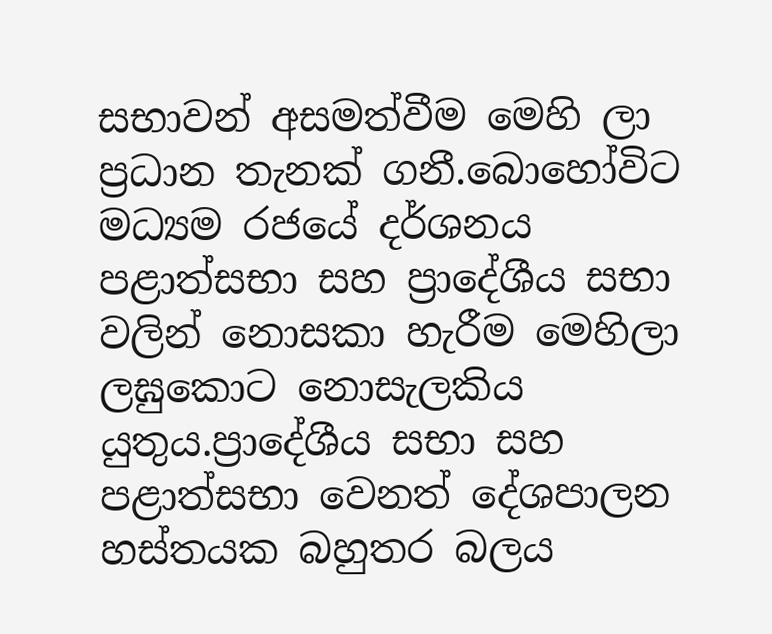සභාවන් අසමත්වීම මෙහි ලා ප්‍රධාන තැනක් ගනී.බොහෝවිට මධ්‍යම රජයේ දර්ශනය පළාත්සභා සහ ප්‍රාදේශීය සභා වලින් නොසකා හැරීම මෙහිලා ලඝුකොට නොසැලකිය යුතුය.ප්‍රාදේශීය සභා සහ පළාත්සභා වෙනත් දේශපාලන හස්තයක බහුතර බලය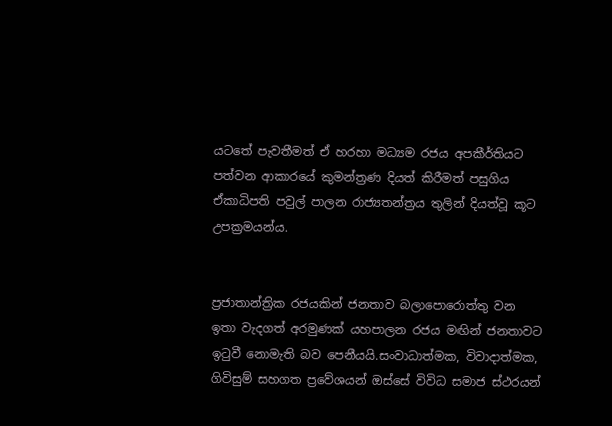යටතේ පැවතීමත් ඒ හරහා මධ්‍යම රජය අපකීර්තියට පත්වන ආකාරයේ කුමන්ත්‍රණ දියත් කිරීමත් පසුගිය ඒකාධිපති පවුල් පාලන රාජ්‍යතන්ත්‍රය තුලින් දියත්වූ කූට උපක්‍රමයන්ය.


ප්‍රජාතාන්ත්‍රික රජයකින් ජනතාව බලාපොරොත්තු වන ඉතා වැදගත් අරමුණක් යහපාලන රජය මඟින් ජනතාවට ඉටුවී නොමැති බව පෙනීයයි.සංවාධාත්මක, විවාදාත්මක, ගිවිසුම් සහගත ප්‍රවේශයන් ඔස්සේ විවිධ සමාජ ස්ථරයන්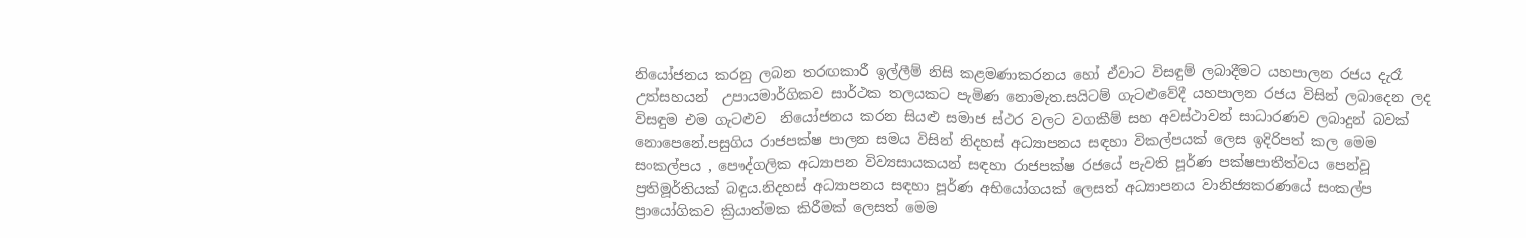නියෝජනය කරනු ලබන තරඟකාරී ඉල්ලීම් නිසි කළමණාකරනය හෝ ඒවාට විසඳුම් ලබාදීමට යහපාලන රජය දැරෑ උත්සහයන්  උපායමාර්ගිකව සාර්ථක තලයකට පැමිණ නොමැත.සයිටම් ගැටළුවේදී යහපාලන රජය විසින් ලබාදෙන ලද විසඳුම එම ගැටළුව  නියෝජනය කරන සියළු සමාජ ස්ථර වලට වගකීම් සහ අවස්ථාවන් සාධාරණව ලබාදුන් බවක් නොපෙනේ.පසුගිය රාජපක්ෂ පාලන සමය විසින් නිදහස් අධ්‍යාපනය සඳහා විකල්පයක් ලෙස ඉදිරිපත් කල මෙම සංකල්පය , පෞද්ගලික අධ්‍යාපන විව්‍යසායකයන් සඳහා රාජපක්ෂ රජයේ පැවති පූර්ණ පක්ෂපාතීත්වය පෙන්වූ ප්‍රතිමූර්තියක් බඳුය.නිදහස් අධ්‍යාපනය සඳහා පූර්ණ අභියෝගයක් ලෙසත් අධ්‍යාපනය වානිජ්‍යකරණයේ සංකල්ප ප්‍රායෝගිකව ක්‍රියාත්මක කිරීමක් ලෙසත් මෙම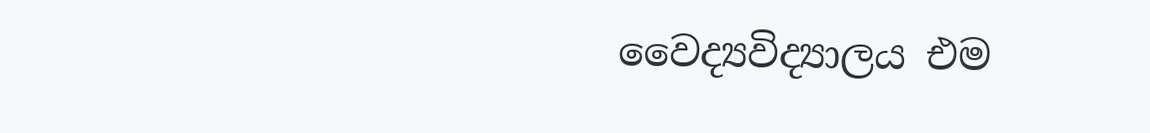වෛද්‍යවිද්‍යාලය එම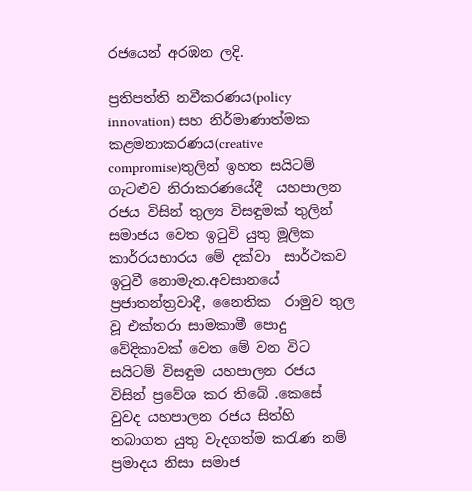රජයෙන් අරඹන ලදි.

ප්‍රතිපත්ති නවීකරණය(policy innovation) සහ නිර්මාණාත්මක කළමනාකරණය(creative compromise)තුලින් ඉහත සයිටම් ගැටළුව නිරාකරණයේදී  යහපාලන රජය විසින් තුල්‍ය විසඳුමක් තුලින් සමාජය වෙත ඉටුවි යුතු මූලික කාර්රයභාරය මේ දක්වා  සාර්ථකව ඉටුවී නොමැත.අවසානයේ ප්‍රජාතන්ත්‍රවාදී, නෛතික  රාමුව තුල වූ එක්තරා සාමකාමී පොදු වේදිකාවක් වෙත මේ වන විට සයිටම් විසඳුම යහපාලන රජය විසින් ප්‍රවේශ කර තිබේ .කෙසේ වුවද යහපාලන රජය සිත්හි තබාගත යුතු වැදගත්ම කරැණ නම්  ප්‍රමාදය නිසා සමාජ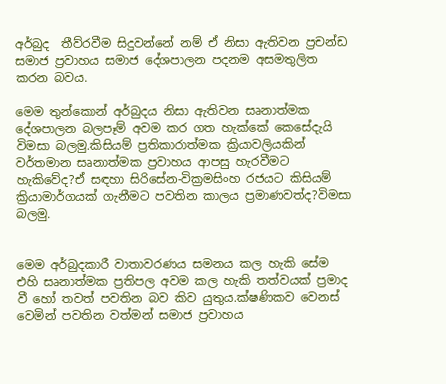අර්බුද  තීව්රවීම සිදුවන්නේ නම් ඒ නිසා ඇතිවන ප්‍රචන්ඩ සමාජ ප්‍රවාහය සමාජ දේශපාලන පදනම අසමතුලිත කරන බවය.

මෙම තුන්කොන් අර්බුදය නිසා ඇතිවන සෘනාත්මක දේශපාලන බලපෑම් අවම කර ගත හැක්කේ කෙසේදැයි විමසා බලමු.කිසියම් ප්‍රතිකාරාත්මක ක්‍රියාවලියකින් වර්තමාන සෘනාත්මක ප්‍රවාහය ආපසු හැරවීමට හැකිවේද?ඒ සඳහා සිරිසේන-වික්‍රමසිංහ රජයට කිසියම් ක්‍රියාමාර්ගයක් ගැනීමට පවතින කාලය ප්‍රමාණවත්ද?විමසා බලමු.


මෙම අර්බුදකාරී වාතාවරණය සමනය කල හැකි සේම එහි සෘනාත්මක ප්‍රතිපල අවම කල හැකි තත්වයක් ප්‍රමාද වී හෝ තවත් පවතින බව කිව යුතුය.ක්ෂණිකව වෙනස් වෙමින් පවතින වත්මන් සමාජ ප්‍රවාහය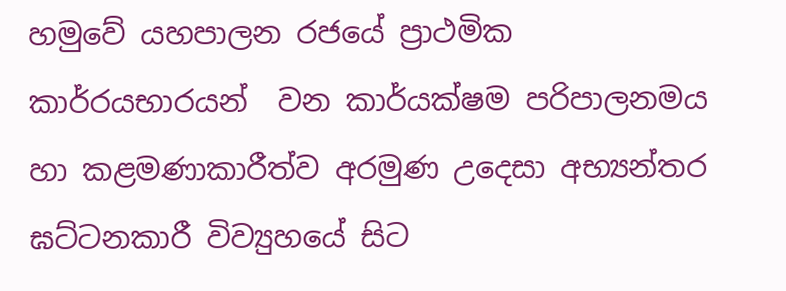හමුවේ යහපාලන රජයේ ප්‍රාථමික කාර්රයභාරයන්  වන කාර්යක්ෂම පරිපාලනමය හා කළමණාකාරීත්ව අරමුණ උදෙසා අභ්‍යන්තර ඝට්ටනකාරී විව්‍යුහයේ සිට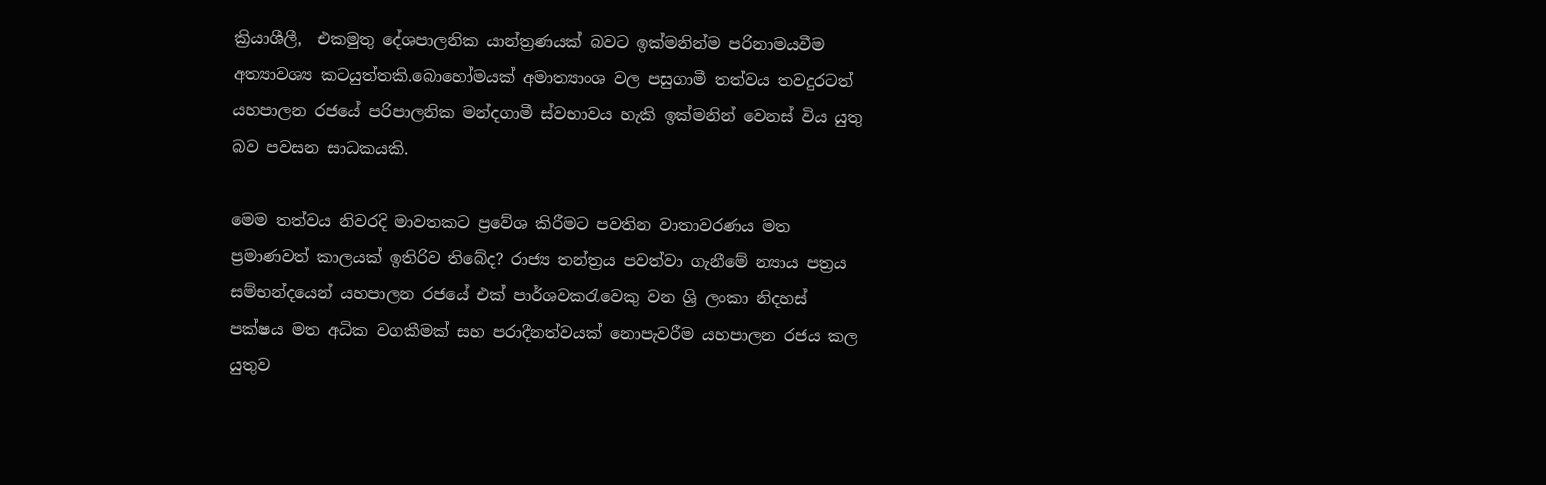ක්‍රියාශීලී,  එකමුතු දේශපාලනික යාන්ත්‍රණයක් බවට ඉක්මනින්ම පරිනාමයවීම  අත්‍යාවශ්‍ය කටයුත්තකි.බොහෝමයක් අමාත්‍යාංශ වල පසුගාමී තත්වය තවදුරටත් යහපාලන රජයේ පරිපාලනික මන්දගාමී ස්වභාවය හැකි ඉක්මනින් වෙනස් විය යුතු බව පවසන සාධකයකි.

මෙම තත්වය නිවරදි මාවතකට ප්‍රවේශ කිරීමට පවතින වාතාවරණය මත ප්‍රමාණවත් කාලයක් ඉතිරිව තිබේද? රාජ්‍ය තන්ත්‍රය පවත්වා ගැනීමේ න්‍යාය පත්‍රය සම්භන්දයෙන් යහපාලන රජයේ එක් පාර්ශවකරැවෙකු වන ශ්‍රි ලංකා නිදහස් පක්ෂය මත අධික වගකීමක් සහ පරාදීනත්වයක් නොපැවරීම යහපාලන රජය කල යුතුව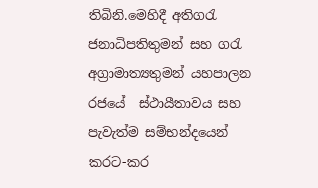තිබිනි.මෙහිදී අතිගරැ ජනාධිපතිතුමන් සහ ගරැ අග්‍රාමාත්‍යතුමන් යහපාලන රජයේ  ස්ථායීතාවය සහ පැවැත්ම සම්භන්දයෙන් කරට-කර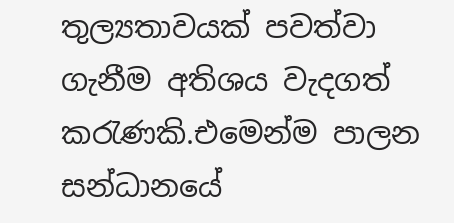තුල්‍යතාවයක් පවත්වා ගැනීම අතිශය වැදගත් කරැණකි.එමෙන්ම පාලන සන්ධානයේ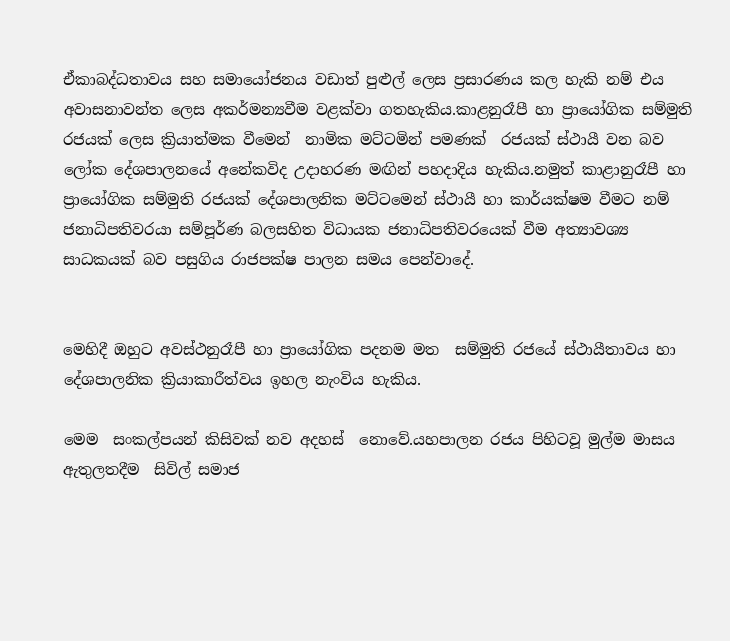ඒකාබද්ධතාවය සහ සමායෝජනය වඩාත් පුළුල් ලෙස ප්‍රසාරණය කල හැකි නම් එය අවාසනාවන්ත ලෙස අකර්මන්‍යවීම වළක්වා ගතහැකිය.කාළනුරෑපී හා ප්‍රායෝගික සම්මුති රජයක් ලෙස ක්‍රියාත්මක වීමෙන්  නාමික මට්ටමින් පමණක්  රජයක් ස්ථායී වන බව ලෝක දේශපාලනයේ අනේකවිද උදාහරණ මඟින් පහදාදිය හැකිය.නමුත් කාළානුරෑපී හා ප්‍රායෝගික සම්මුති රජයක් දේශපාලනික මට්ටමෙන් ස්ථායී හා කාර්යක්ෂම වීමට නම් ජනාධිපතිවරයා සම්පූර්ණ බලසහිත විධායක ජනාධිපතිවරයෙක් වීම අත්‍යාවශ්‍ය සාධකයක් බව පසුගිය රාජපක්ෂ පාලන සමය පෙන්වාදේ.


මෙහිදී ඔහුට අවස්ථනුරෑපී හා ප්‍රායෝගික පදනම මත  සම්මුති රජයේ ස්ථායීතාවය හා දේශපාලනික ක්‍රියාකාරීත්වය ඉහල නැංවිය හැකිය.

මෙම  සංකල්පයන් කිසිවක් නව අදහස්  නොවේ.යහපාලන රජය පිහිටවූ මුල්ම මාසය ඇතුලතදීම  සිවිල් සමාජ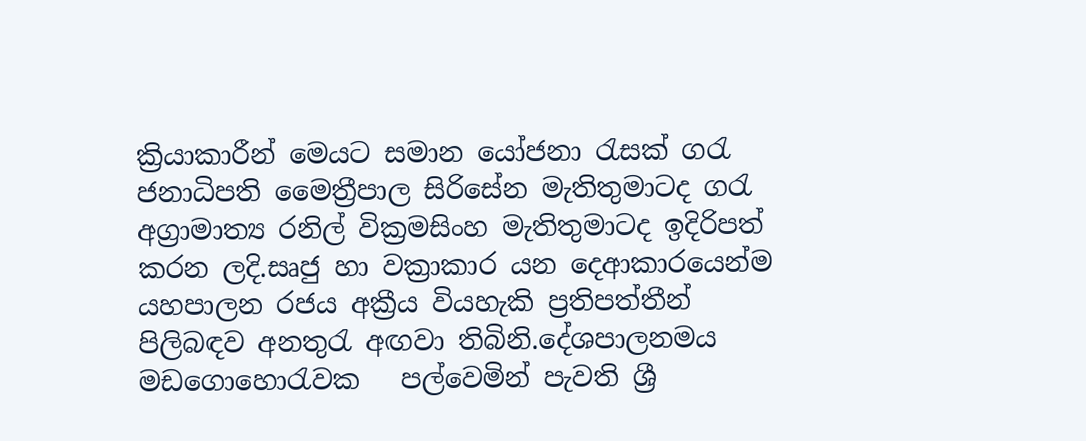ක්‍රියාකාරීන් මෙයට සමාන යෝජනා රැසක් ගරැ ජනාධිපති මෛත්‍රීපාල සිරිසේන මැතිතුමාටද ගරැ අග්‍රාමාත්‍ය රනිල් වික්‍රමසිංහ මැතිතුමාටද ඉදිරිපත් කරන ලදි.සෘජු හා වක්‍රාකාර යන දෙආකාරයෙන්ම යහපාලන රජය අක්‍රීය වියහැකි ප්‍රතිපත්තීන් පිලිබඳව අනතුරැ අඟවා තිබිනි.දේශපාලනමය මඩගොහොරැවක   පල්වෙමින් පැවති ශ්‍රී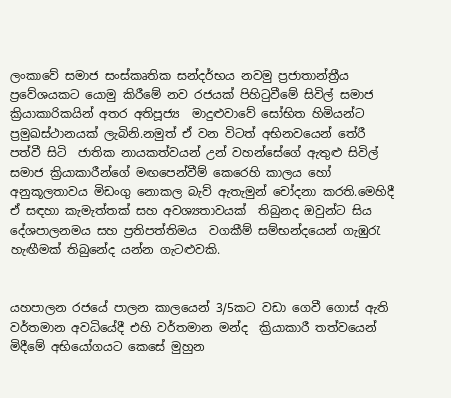ලංකාවේ සමාජ සංස්කෘතික සන්දර්භය නවමු ප්‍රජාතාන්ත්‍රීය ප්‍රවේශයකට යොමු කිරීමේ නව රජයක් පිහිටුවීමේ සිවිල් සමාජ ක්‍රියාකාරිකයින් අතර අතිපූජ්‍ය  මාදුළුවාවේ සෝභිත හිමියන්ට ප්‍රමුඛස්ථානයක් ලැබිනි.නමුත් ඒ වන විටත් අභිනවයෙන් තේරී පත්වී සිටි  ජාතික නායකත්වයන් උන් වහන්සේගේ ඇතුළු සිවිල් සමාජ ක්‍රියාකාරීන්ගේ මඟපෙන්වීම් කෙරෙහි කාලය හෝ අනුකූලතාවය මිඩංගු නොකල බැව් ඇතැමුන් චෝදනා කරති.මෙහිදී ඒ සඳහා කැමැත්තක් සහ අවශ්‍යතාවයක්  තිබුනද ඔවුන්ට සිය දේශපාලනමය සහ ප්‍රතිපත්තිමය  වගකීම් සම්භන්දයෙන් ගැඹුරැ හැඟීමක් තිබුනේද යන්න ගැටළුවකි.


යහපාලන රජයේ පාලන කාලයෙන් 3/5කට වඩා ගෙවී ගොස් ඇති වර්තමාන අවධියේදී එහි වර්තමාන මන්ද  ක්‍රියාකාරී තත්වයෙන් මිදීමේ අභියෝගයට කෙසේ මුහුන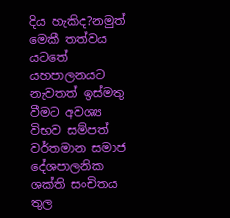දිය හැකිද?නමුත් මෙකී තත්වය යටතේ යහපාලනයට නැවතත් ඉස්මතු වීමට අවශ්‍ය විභව සම්පත් වර්තමාන සමාජ දේශපාලනික ශක්ති සංචිතය තුල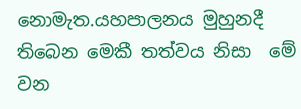නොමැත.යහපාලනය මුහුනදී තිබෙන මෙකී තත්වය නිසා  මේ වන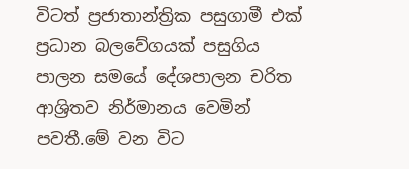විටත් ප්‍රජාතාන්ත්‍රික පසුගාමී එක් ප්‍රධාන බලවේගයක් පසුගිය පාලන සමයේ දේශපාලන චරිත ආශ්‍රිතව නිර්මානය වෙමින් පවතී.මේ වන විට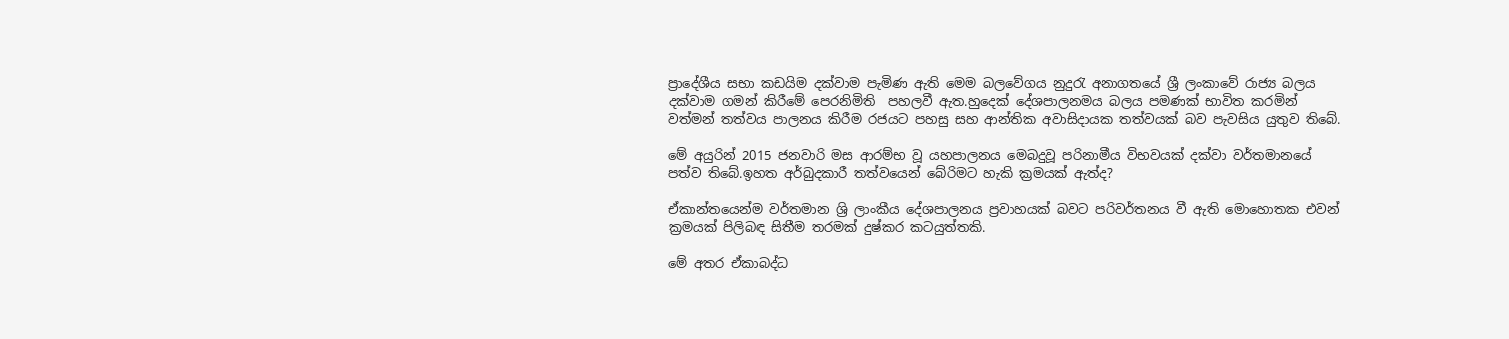ප්‍රාදේශීය සභා කඩයිම දක්වාම පැමිණ ඇති මෙම බලවේගය නුදුරැ අනාගතයේ ශ්‍රී ලංකාවේ රාජ්‍ය බලය දක්වාම ගමන් කිරීමේ පෙරනිමිති  පහලවී ඇත.හුදෙක් දේශපාලනමය බලය පමණක් භාවිත කරමින් වත්මන් තත්වය පාලනය කිරීම රජයට පහසු සහ ආන්තික අවාසිදායක තත්වයක් බව පැවසිය යුතුව තිබේ.

මේ අයුරින් 2015 ජනවාරි මස ආරම්භ වූ යහපාලනය මෙබදුවූ පරිනාමීය විභවයක් දක්වා වර්තමානයේ පත්ව තිබේ.ඉහත අර්බුදකාරී තත්වයෙන් බේරිමට හැකි ක්‍රමයක් ඇත්ද?

ඒකාන්තයෙන්ම වර්තමාන ශ්‍රි ලාංකීය දේශපාලනය ප්‍රවාහයක් බවට පරිවර්තනය වී ඇති මොහොතක එවන් ක්‍රමයක් පිලිබඳ සිතීම තරමක් දුෂ්කර කටයුත්තකි.

මේ අතර ඒකාබද්ධ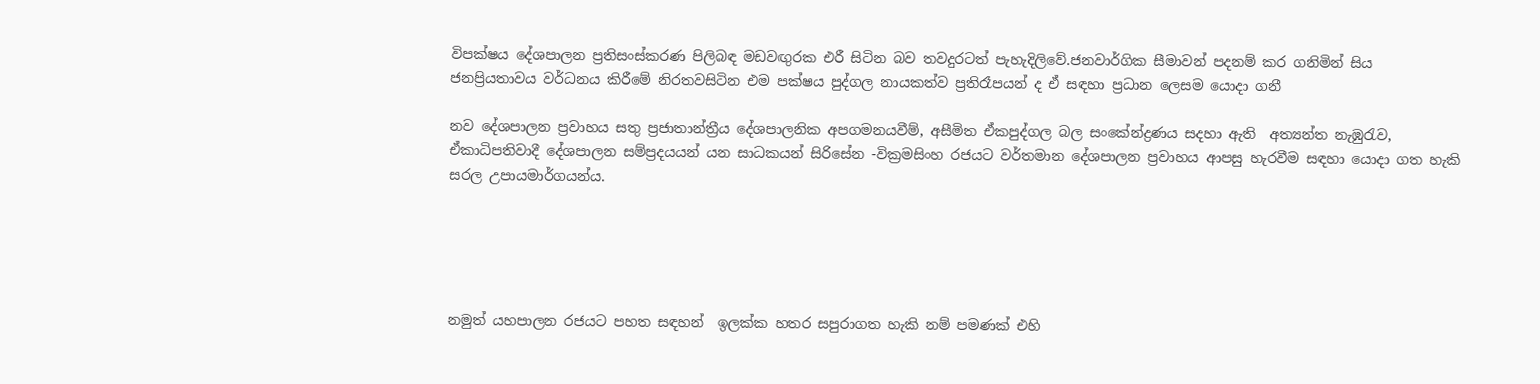විපක්ෂය දේශපාලන ප්‍රතිසංස්කරණ පිලිබඳ මඩවඟුරක එරී සිටින බව තවදුරටත් පැහැදිලිවේ.ජනවාර්ගික සීමාවන් පදනම් කර ගනිමින් සිය ජනප්‍රියතාවය වර්ධනය කිරීමේ නිරතවසිටින එම පක්ෂය පුද්ගල නායකත්ව ප්‍රතිරෑපයන් ද ඒ සඳහා ප්‍රධාන ලෙසම යොදා ගනී

නව දේශපාලන ප්‍රවාහය සතු ප්‍රජාතාන්ත්‍රීය දේශපාලනික අපගමනයවීම්, අසීමිත ඒකපුද්ගල බල සංකේන්ද්‍රණය සදහා ඇති  අත්‍යන්ත නැඹුරැව, ඒකාධිපතිවාදී දේශපාලන සම්ප්‍රදයයන් යන සාධකයන් සිරිසේන -වික්‍රමසිංහ රජයට වර්තමාන දේශපාලන ප්‍රවාහය ආපසු හැරවීම සඳහා යොදා ගත හැකි සරල උපායමාර්ගයන්ය.





නමුත් යහපාලන රජයට පහත සඳහන්  ඉලක්ක හතර සපුරාගත හැකි නම් පමණක් එහි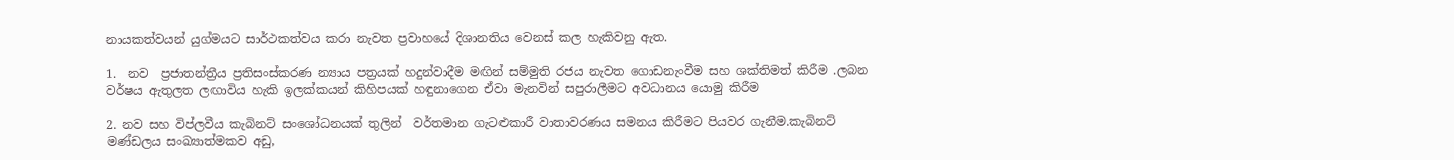නායකත්වයන් යුග්මයට සාර්ථකත්වය කරා නැවත ප්‍රවාහයේ දිශානතිය වෙනස් කල හැකිවනු ඇත.

1.  නව  ප්‍රජාතන්ත්‍රීය ප්‍රතිසංස්කරණ න්‍යාය පත්‍රයක් හදුන්වාදීම මඟින් සම්මුති රජය නැවත ගොඩනැංවීම සහ ශක්තිමත් කිරීම .ලබන වර්ෂය ඇතුලත ලඟාවිය හැකි ඉලක්කයන් කිහිපයක් හඳුනාගෙන ඒවා මැනවින් සපුරාලීමට අවධානය යොමු කිරීම

2. නව සහ විප්ලවීය කැබිනට් සංශෝධනයක් තුලින්  වර්තමාන ගැටළුකාරී වාතාවරණය සමනය කිරීමට පියවර ගැනීම.කැබිනට් මණ්ඩලය සංඛ්‍යාත්මකව අඩු,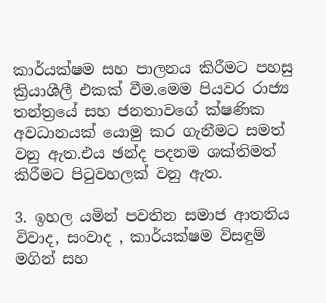කාර්යක්ෂම සහ පාලනය කිරීමට පහසු ක්‍රියාශීලී එකක් වීම.මෙම පියවර රාජ්‍ය තන්ත්‍රයේ සහ ජනතාවගේ ක්ෂණික අවධානයක් යොමු කර ගැනීමට සමත් වනු ඇත.එය ඡන්ද පදනම ශක්තිමත් කිරීමට පිටුවහලක් වනු ඇත.

3. ඉහල යමින් පවතින සමාජ ආතතිය විවාද, සංවාද , කාර්යක්ෂම විසඳුම් මගින් සහ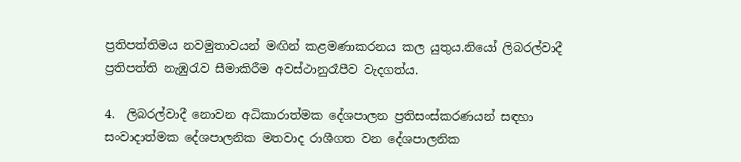ප්‍රතිපත්තිමය නවමුතාවයන් මඟින් කළමණාකරනය කල යුතුය.නියෝ ලිබරල්වාදී ප්‍රතිපත්ති නැඹුරැව සීමාකිරීම අවස්ථානුරෑපීව වැදගත්ය.

4.  ලිබරල්වාදී නොවන අධිකාරාත්මක දේශපාලන ප්‍රතිසංස්කරණයන් සඳහා  සංවාදාත්මක දේශපාලනික මතවාද රාශීගත වන දේශපාලනික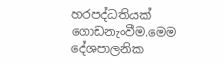හරපද්ධතියක්  ගොඩනැංවීම.මෙම දේශපාලනික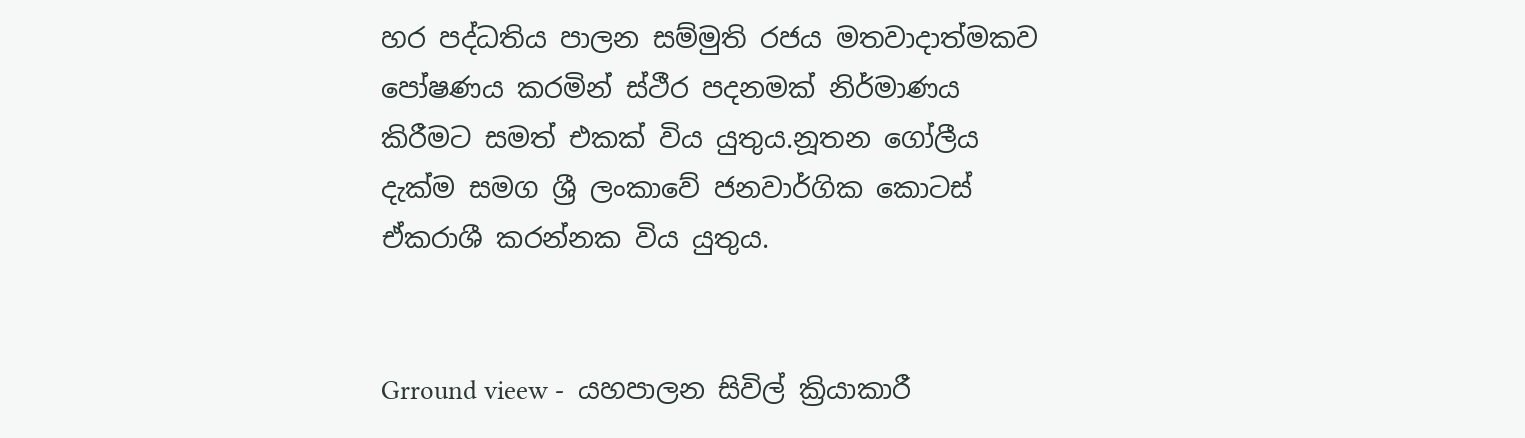හර පද්ධතිය පාලන සම්මුති රජය මතවාදාත්මකව පෝෂණය කරමින් ස්ථීර පදනමක් නිර්මාණය කිරීමට සමත් එකක් විය යුතුය.නූතන ගෝලීය දැක්ම සමග ශ්‍රී ලංකාවේ ජනවාර්ගික කොටස් ඒකරාශී කරන්නක විය යුතුය.


Grround vieew -  යහපාලන සිවිල් ක්‍රියාකාරී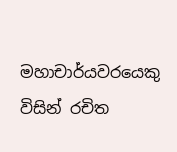මහාචාර්යවරයෙකු විසින් රචිත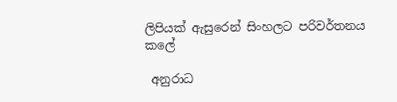ලිපියක් ඇසුරෙන් සිංහලට පරිවර්තනය කලේ

 අනුරාධ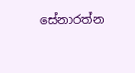සේනාරත්න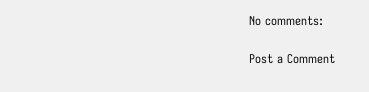No comments:

Post a Comment